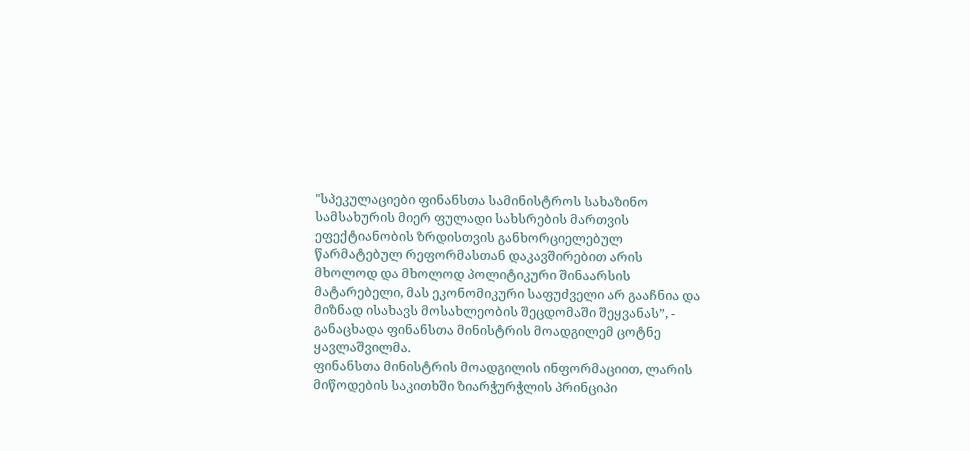"სპეკულაციები ფინანსთა სამინისტროს სახაზინო სამსახურის მიერ ფულადი სახსრების მართვის ეფექტიანობის ზრდისთვის განხორციელებულ წარმატებულ რეფორმასთან დაკავშირებით არის მხოლოდ და მხოლოდ პოლიტიკური შინაარსის მატარებელი, მას ეკონომიკური საფუძველი არ გააჩნია და მიზნად ისახავს მოსახლეობის შეცდომაში შეყვანას”, - განაცხადა ფინანსთა მინისტრის მოადგილემ ცოტნე ყავლაშვილმა.
ფინანსთა მინისტრის მოადგილის ინფორმაციით, ლარის მიწოდების საკითხში ზიარჭურჭლის პრინციპი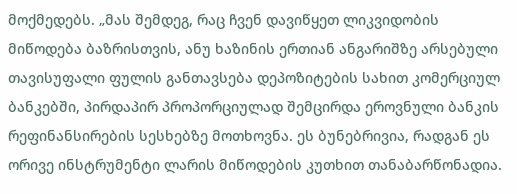მოქმედებს. „მას შემდეგ, რაც ჩვენ დავიწყეთ ლიკვიდობის მიწოდება ბაზრისთვის, ანუ ხაზინის ერთიან ანგარიშზე არსებული თავისუფალი ფულის განთავსება დეპოზიტების სახით კომერციულ ბანკებში, პირდაპირ პროპორციულად შემცირდა ეროვნული ბანკის რეფინანსირების სესხებზე მოთხოვნა. ეს ბუნებრივია, რადგან ეს ორივე ინსტრუმენტი ლარის მიწოდების კუთხით თანაბარწონადია.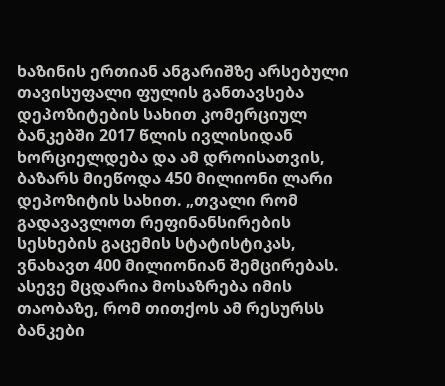ხაზინის ერთიან ანგარიშზე არსებული თავისუფალი ფულის განთავსება დეპოზიტების სახით კომერციულ ბანკებში 2017 წლის ივლისიდან ხორციელდება და ამ დროისათვის, ბაზარს მიეწოდა 450 მილიონი ლარი დეპოზიტის სახით. „თვალი რომ გადავავლოთ რეფინანსირების სესხების გაცემის სტატისტიკას, ვნახავთ 400 მილიონიან შემცირებას. ასევე მცდარია მოსაზრება იმის თაობაზე, რომ თითქოს ამ რესურსს ბანკები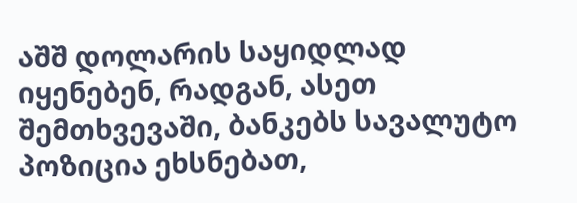აშშ დოლარის საყიდლად იყენებენ, რადგან, ასეთ შემთხვევაში, ბანკებს სავალუტო პოზიცია ეხსნებათ,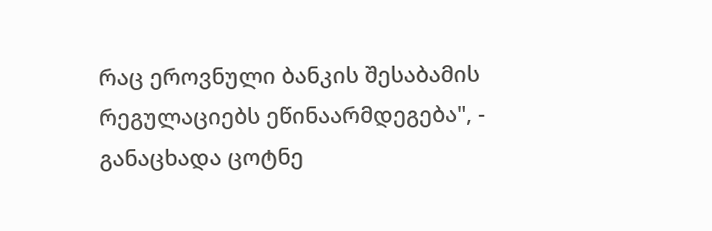რაც ეროვნული ბანკის შესაბამის რეგულაციებს ეწინაარმდეგება", - განაცხადა ცოტნე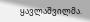ყავლაშვილმა.